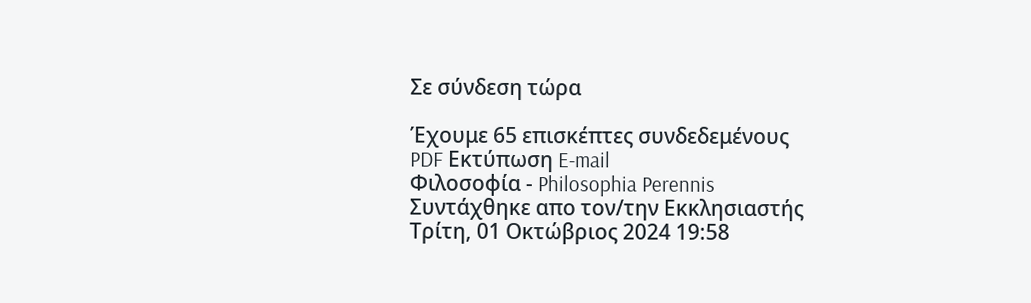Σε σύνδεση τώρα

Έχουμε 65 επισκέπτες συνδεδεμένους
PDF Εκτύπωση E-mail
Φιλοσοφία - Philosophia Perennis
Συντάχθηκε απο τον/την Εκκλησιαστής
Τρίτη, 01 Οκτώβριος 2024 19:58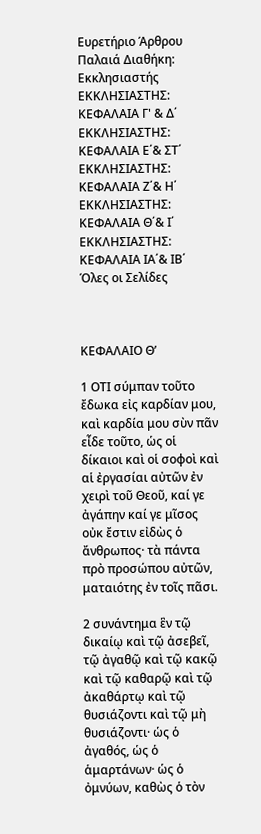Ευρετήριο Άρθρου
Παλαιά Διαθήκη: Εκκλησιαστής
ΕΚΚΛΗΣΙΑΣΤΗΣ: ΚΕΦΑΛΑΙΑ Γ' & Δ΄
ΕΚΚΛΗΣΙΑΣΤΗΣ: ΚΕΦΑΛΑΙΑ Ε΄& ΣΤ΄
ΕΚΚΛΗΣΙΑΣΤΗΣ: ΚΕΦΑΛΑΙΑ Ζ΄& Η΄
ΕΚΚΛΗΣΙΑΣΤΗΣ: ΚΕΦΑΛΑΙΑ Θ΄& Ι΄
ΕΚΚΛΗΣΙΑΣΤΗΣ: ΚΕΦΑΛΑΙΑ ΙΑ΄& ΙΒ΄
Όλες οι Σελίδες



ΚΕΦΑΛΑΙΟ Θ’

1 ΟΤΙ σύμπαν τοῦτο ἔδωκα εἰς καρδίαν μου, καὶ καρδία μου σὺν πᾶν εἶδε τοῦτο, ὡς οἱ δίκαιοι καὶ οἱ σοφοὶ καὶ αἱ ἐργασίαι αὐτῶν ἐν χειρὶ τοῦ Θεοῦ, καί γε ἀγάπην καί γε μῖσος οὐκ ἔστιν εἰδὼς ὁ ἄνθρωπος· τὰ πάντα πρὸ προσώπου αὐτῶν, ματαιότης ἐν τοῖς πᾶσι.

2 συνάντημα ἓν τῷ δικαίῳ καὶ τῷ ἀσεβεῖ, τῷ ἀγαθῷ καὶ τῷ κακῷ καὶ τῷ καθαρῷ καὶ τῷ ἀκαθάρτῳ καὶ τῷ θυσιάζοντι καὶ τῷ μὴ θυσιάζοντι· ὡς ὁ ἀγαθός, ὡς ὁ ἁμαρτάνων· ὡς ὁ ὀμνύων, καθὼς ὁ τὸν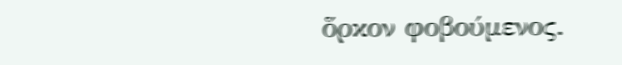ὅρκον φοβούμενος.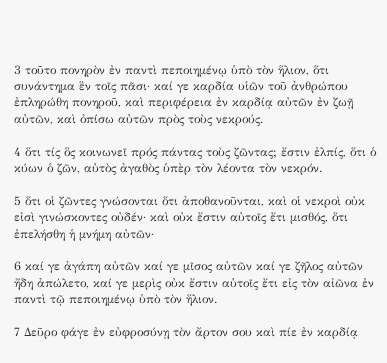3 τοῦτο πονηρὸν ἐν παντὶ πεποιημένῳ ὑπὸ τὸν ἥλιον, ὅτι συνάντημα ἓν τοῖς πᾶσι· καί γε καρδία υἱῶν τοῦ ἀνθρώπου ἐπληρώθη πονηροῦ, καὶ περιφέρεια ἐν καρδίᾳ αὐτῶν ἐν ζωῇ αὐτῶν, καὶ ὀπίσω αὐτῶν πρὸς τοὺς νεκρούς.

4 ὅτι τίς ὃς κοινωνεῖ πρός πάντας τοὺς ζῶντας; ἔστιν ἐλπίς, ὅτι ὁ κύων ὁ ζῶν, αὐτὸς ἀγαθὸς ὑπὲρ τὸν λέοντα τὸν νεκρόν.

5 ὅτι οἱ ζῶντες γνώσονται ὅτι ἀποθανοῦνται, καὶ οἱ νεκροὶ οὐκ εἰσὶ γινώσκοντες οὐδέν· καὶ οὐκ ἔστιν αὐτοῖς ἔτι μισθός, ὅτι ἐπελήσθη ἡ μνήμη αὐτῶν·

6 καί γε ἀγάπη αὐτῶν καί γε μῖσος αὐτῶν καί γε ζῆλος αὐτῶν ἤδη ἀπώλετο, καί γε μερὶς οὐκ ἔστιν αὐτοῖς ἔτι εἰς τὸν αἰῶνα ἐν παντὶ τῷ πεποιημένῳ ὑπὸ τὸν ἥλιον.

7 Δεῦρο φάγε ἐν εὐφροσύνῃ τὸν ἄρτον σου καὶ πίε ἐν καρδίᾳ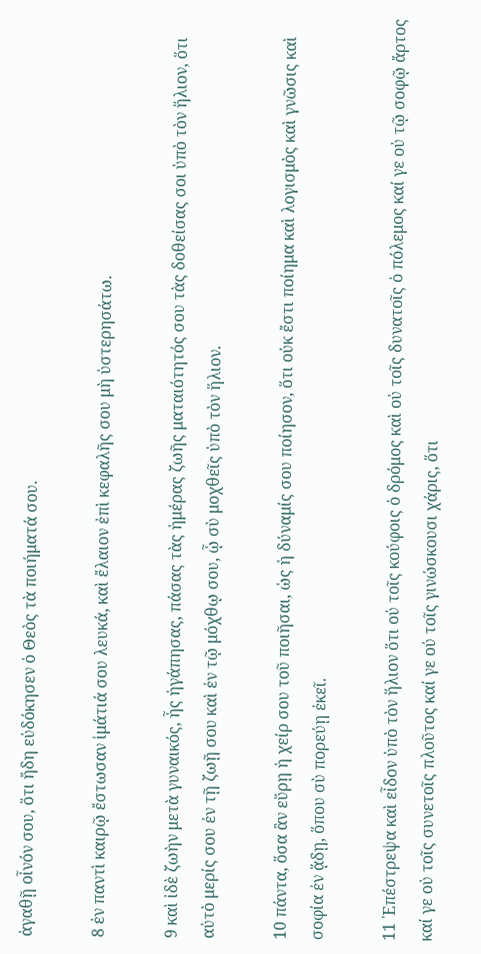ἀγαθῇ οἶνόν σου, ὅτι ἤδη εὐδόκησεν ὁ Θεὸς τὰ ποιήματά σου.

8 ἐν παντὶ καιρῷ ἔστωσαν ἱμάτιά σου λευκά, καὶ ἔλαιον ἐπὶ κεφαλῆς σου μὴ ὑστερησάτω.

9 καὶ ἰδὲ ζωὴν μετὰ γυναικός, ἧς ἠγάπησας, πάσας τὰς ἡμέρας ζωῆς ματαιότητός σου τὰς δοθείσας σοι ὑπὸ τὸν ἥλιον, ὅτι αὐτὸ μερίς σου ἐν τῇ ζωῇ σου καὶ ἐν τῷ μόχθῳ σου, ᾧ σὺ μοχθεῖς ὑπὸ τὸν ἥλιον.

10 πάντα, ὅσα ἂν εὕρῃ ἡ χείρ σου τοῦ ποιῆσαι, ὡς ἡ δύναμίς σου ποίησον, ὅτι οὐκ ἔστι ποίημα καὶ λογισμὸς καὶ γνῶσις καὶ σοφία ἐν ᾅδῃ, ὅπου σὺ πορεύῃ ἐκεῖ.

11 ᾿Επέστρεψα καὶ εἶδον ὑπὸ τὸν ἥλιον ὅτι οὐ τοῖς κούφοις ὁ δρόμος καὶ οὐ τοῖς δυνατοῖς ὁ πόλεμος καί γε οὐ τῷ σοφῷ ἄρτος καί γε οὐ τοῖς συνετοῖς πλοῦτος καί γε οὐ τοῖς γινώσκουσι χάρις, ὅτι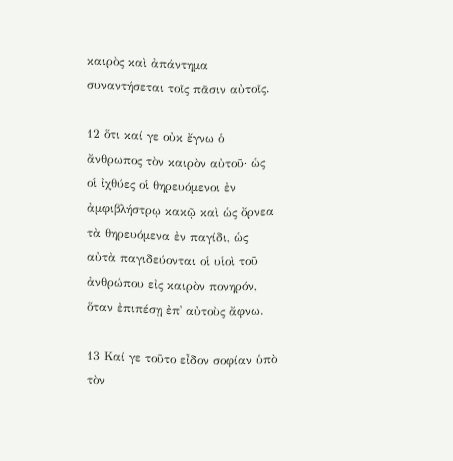καιρὸς καὶ ἀπάντημα συναντήσεται τοῖς πᾶσιν αὐτοῖς.

12 ὅτι καί γε οὐκ ἔγνω ὁ ἄνθρωπος τὸν καιρὸν αὐτοῦ· ὡς οἱ ἰχθύες οἱ θηρευόμενοι ἐν ἀμφιβλήστρῳ κακῷ καὶ ὡς ὄρνεα τὰ θηρευόμενα ἐν παγίδι, ὡς αὐτὰ παγιδεύονται οἱ υἱοὶ τοῦ ἀνθρώπου εἰς καιρὸν πονηρόν, ὅταν ἐπιπέσῃ ἐπ᾿ αὐτοὺς ἄφνω.

13 Καί γε τοῦτο εἶδον σοφίαν ὑπὸ τὸν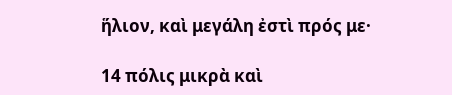ἥλιον, καὶ μεγάλη ἐστὶ πρός με·

14 πόλις μικρὰ καὶ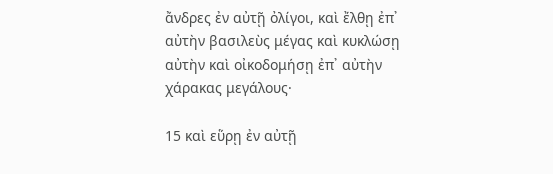ἄνδρες ἐν αὐτῇ ὀλίγοι, καὶ ἔλθῃ ἐπ᾿ αὐτὴν βασιλεὺς μέγας καὶ κυκλώσῃ αὐτὴν καὶ οἰκοδομήσῃ ἐπ᾿ αὐτὴν χάρακας μεγάλους·

15 καὶ εὕρῃ ἐν αὐτῇ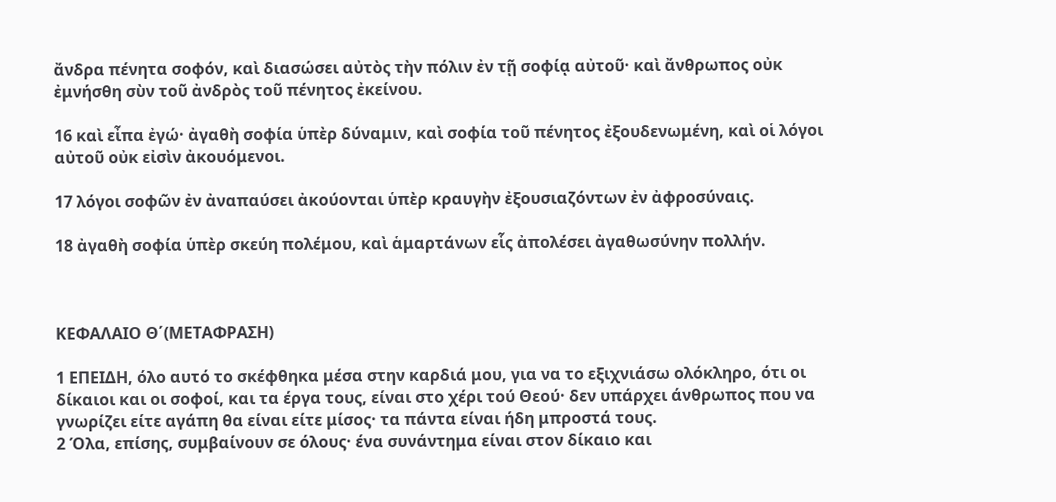ἄνδρα πένητα σοφόν, καὶ διασώσει αὐτὸς τὴν πόλιν ἐν τῇ σοφίᾳ αὐτοῦ· καὶ ἄνθρωπος οὐκ ἐμνήσθη σὺν τοῦ ἀνδρὸς τοῦ πένητος ἐκείνου.

16 καὶ εἶπα ἐγώ· ἀγαθὴ σοφία ὑπὲρ δύναμιν, καὶ σοφία τοῦ πένητος ἐξουδενωμένη, καὶ οἱ λόγοι αὐτοῦ οὐκ εἰσὶν ἀκουόμενοι.

17 λόγοι σοφῶν ἐν ἀναπαύσει ἀκούονται ὑπὲρ κραυγὴν ἐξουσιαζόντων ἐν ἀφροσύναις.

18 ἀγαθὴ σοφία ὑπὲρ σκεύη πολέμου, καὶ ἁμαρτάνων εἷς ἀπολέσει ἀγαθωσύνην πολλήν.



ΚΕΦΑΛΑΙΟ Θ΄(ΜΕΤΑΦΡΑΣΗ)

1 ΕΠΕΙΔΗ, όλο αυτό το σκέφθηκα μέσα στην καρδιά μου, για να το εξιχνιάσω ολόκληρο, ότι οι δίκαιοι και οι σοφοί, και τα έργα τους, είναι στο χέρι τού Θεού· δεν υπάρχει άνθρωπος που να γνωρίζει είτε αγάπη θα είναι είτε μίσος· τα πάντα είναι ήδη μπροστά τους.
2 Όλα, επίσης, συμβαίνουν σε όλους· ένα συνάντημα είναι στον δίκαιο και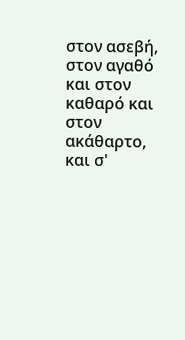στον ασεβή, στον αγαθό και στον καθαρό και στον ακάθαρτο, και σ'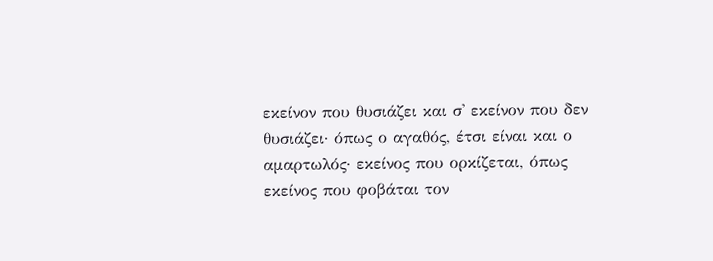εκείνον που θυσιάζει και σ' εκείνον που δεν θυσιάζει· όπως ο αγαθός, έτσι είναι και ο αμαρτωλός· εκείνος που ορκίζεται, όπως εκείνος που φοβάται τον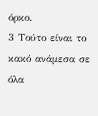όρκο.
3 Τούτο είναι το κακό ανάμεσα σε όλα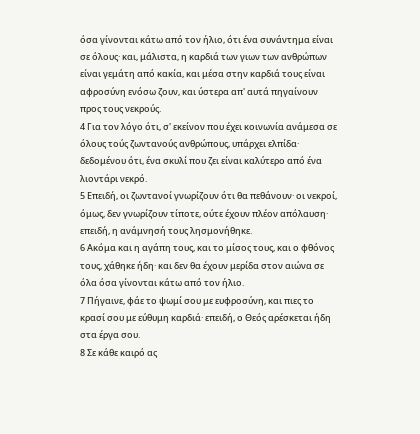όσα γίνονται κάτω από τον ήλιο, ότι ένα συνάντημα είναι σε όλους· και, μάλιστα, η καρδιά των γιων των ανθρώπων είναι γεμάτη από κακία, και μέσα στην καρδιά τους είναι αφροσύνη ενόσω ζουν, και ύστερα απ' αυτά πηγαίνουν προς τους νεκρούς.
4 Για τον λόγο ότι, σ' εκείνον που έχει κοινωνία ανάμεσα σε όλους τούς ζωντανούς ανθρώπους, υπάρχει ελπίδα· δεδομένου ότι, ένα σκυλί που ζει είναι καλύτερο από ένα λιοντάρι νεκρό.
5 Επειδή, οι ζωντανοί γνωρίζουν ότι θα πεθάνουν· οι νεκροί, όμως, δεν γνωρίζουν τίποτε, ούτε έχουν πλέον απόλαυση· επειδή, η ανάμνησή τους λησμονήθηκε.
6 Ακόμα και η αγάπη τους, και το μίσος τους, και ο φθόνος τους, χάθηκε ήδη· και δεν θα έχουν μερίδα στον αιώνα σε όλα όσα γίνονται κάτω από τον ήλιο.
7 Πήγαινε, φάε το ψωμί σου με ευφροσύνη, και πιες το κρασί σου με εύθυμη καρδιά· επειδή, ο Θεός αρέσκεται ήδη στα έργα σου.
8 Σε κάθε καιρό ας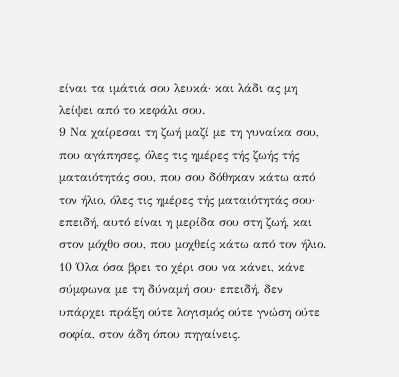είναι τα ιμάτιά σου λευκά· και λάδι ας μη λείψει από το κεφάλι σου.
9 Να χαίρεσαι τη ζωή μαζί με τη γυναίκα σου, που αγάπησες, όλες τις ημέρες τής ζωής τής ματαιότητάς σου, που σου δόθηκαν κάτω από τον ήλιο, όλες τις ημέρες τής ματαιότητάς σου· επειδή, αυτό είναι η μερίδα σου στη ζωή, και στον μόχθο σου, που μοχθείς κάτω από τον ήλιο.
10 Όλα όσα βρει το χέρι σου να κάνει, κάνε σύμφωνα με τη δύναμή σου· επειδή, δεν υπάρχει πράξη ούτε λογισμός ούτε γνώση ούτε σοφία, στον άδη όπου πηγαίνεις.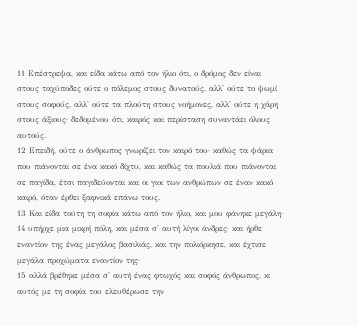11 Επέστρεψα, και είδα κάτω από τον ήλιο ότι, ο δρόμος δεν είναι στους ταχύποδες ούτε ο πόλεμος στους δυνατούς, αλλ' ούτε το ψωμί στους σοφούς, αλλ' ούτε τα πλούτη στους νοήμονες, αλλ' ούτε η χάρη στους άξιους· δεδομένου ότι, καιρός και περίσταση συναντάει όλους αυτούς.
12 Επειδή, ούτε ο άνθρωπος γνωρίζει τον καιρό του· καθώς τα ψάρια που πιάνονται σε ένα κακό δίχτυ, και καθώς τα πουλιά που πιάνονται σε παγίδα, έτσι παγιδεύονται και οι γιοι των ανθρώπων σε έναν κακό καιρό, όταν έρθει ξαφνικά επάνω τους.
13 Και είδα τούτη τη σοφία κάτω από τον ήλιο, και μου φάνηκε μεγάλη·
14 υπήρχε μια μικρή πόλη, και μέσα σ' αυτή λίγοι άνδρες· και ήρθε εναντίον της ένας μεγάλος βασιλιάς, και την πολιόρκησε, και έχτισε μεγάλα προχώματα εναντίον της·
15 αλλά βρέθηκε μέσα σ' αυτή ένας φτωχός και σοφός άνθρωπος, κι αυτός με τη σοφία του ελευθέρωσε την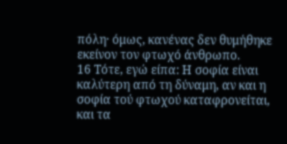πόλη· όμως, κανένας δεν θυμήθηκε εκείνον τον φτωχό άνθρωπο.
16 Τότε, εγώ είπα: Η σοφία είναι καλύτερη από τη δύναμη, αν και η σοφία τού φτωχού καταφρονείται, και τα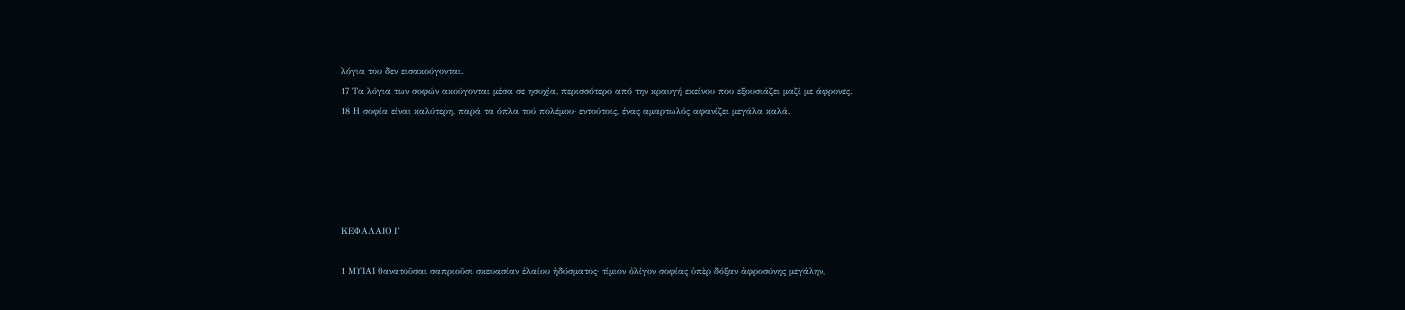λόγια του δεν εισακούγονται.
17 Τα λόγια των σοφών ακούγονται μέσα σε ησυχία, περισσότερο από την κραυγή εκείνου που εξουσιάζει μαζί με άφρονες.
18 Η σοφία είναι καλύτερη, παρά τα όπλα τού πολέμου· εντούτοις, ένας αμαρτωλός αφανίζει μεγάλα καλά.





ΚΕΦΑΛΑΙΟ Ι’

1 ΜΥΙΑΙ θανατοῦσαι σαπριοῦσι σκευασίαν ἐλαίου ἡδύσματος· τίμιον ὀλίγον σοφίας ὑπὲρ δόξαν ἀφροσύνης μεγάλην,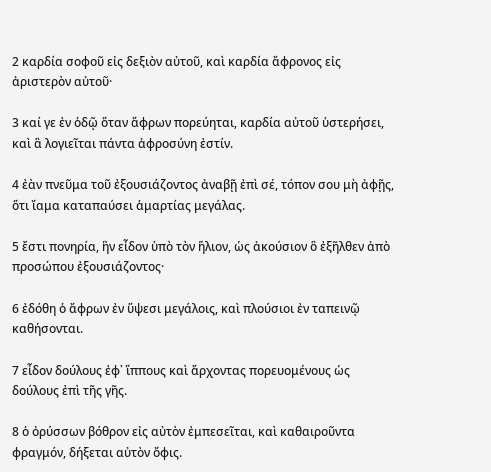2 καρδία σοφοῦ εἰς δεξιὸν αὐτοῦ, καὶ καρδία ἄφρονος εἰς ἀριστερὸν αὐτοῦ·

3 καί γε ἐν ὁδῷ ὅταν ἄφρων πορεύηται, καρδία αὐτοῦ ὑστερήσει, καὶ ἃ λογιεῖται πάντα ἀφροσύνη ἐστίν.

4 ἐὰν πνεῦμα τοῦ ἐξουσιάζοντος ἀναβῇ ἐπὶ σέ, τόπον σου μὴ ἀφῇς, ὅτι ἴαμα καταπαύσει ἁμαρτίας μεγάλας.

5 ἔστι πονηρία, ἣν εἶδον ὑπὸ τὸν ἥλιον, ὡς ἀκούσιον ὃ ἐξῆλθεν ἀπὸ προσώπου ἐξουσιάζοντος·

6 ἐδόθη ὁ ἄφρων ἐν ὕψεσι μεγάλοις, καὶ πλούσιοι ἐν ταπεινῷ καθήσονται.

7 εἶδον δούλους ἐφ᾿ ἵππους καὶ ἄρχοντας πορευομένους ὡς δούλους ἐπὶ τῆς γῆς.

8 ὁ ὀρύσσων βόθρον εἰς αὐτὸν ἐμπεσεῖται, καὶ καθαιροῦντα φραγμόν, δήξεται αὐτὸν ὄφις.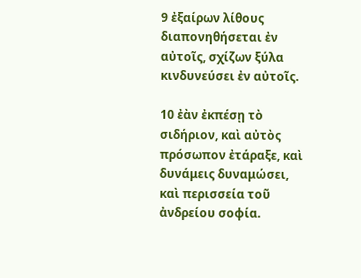9 ἐξαίρων λίθους διαπονηθήσεται ἐν αὐτοῖς, σχίζων ξύλα κινδυνεύσει ἐν αὐτοῖς.

10 ἐὰν ἐκπέσῃ τὸ σιδήριον, καὶ αὐτὸς πρόσωπον ἐτάραξε, καὶ δυνάμεις δυναμώσει, καὶ περισσεία τοῦ ἀνδρείου σοφία.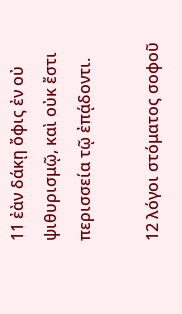11 ἐὰν δάκῃ ὄφις ἐν οὐ ψιθυρισμῷ, καὶ οὐκ ἔστι περισσεία τῷ ἐπᾴδοντι.

12 λόγοι στόματος σοφοῦ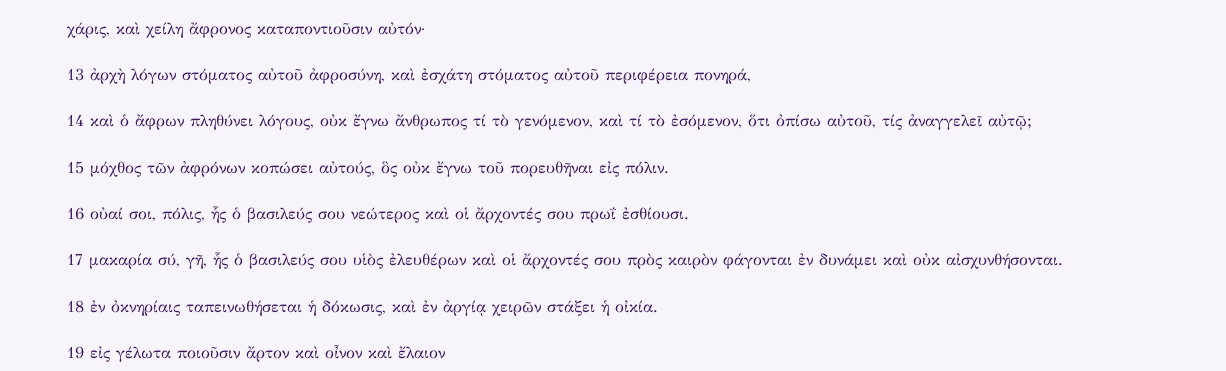χάρις, καὶ χείλη ἄφρονος καταποντιοῦσιν αὐτόν·

13 ἀρχὴ λόγων στόματος αὐτοῦ ἀφροσύνη, καὶ ἐσχάτη στόματος αὐτοῦ περιφέρεια πονηρά,

14 καὶ ὁ ἄφρων πληθύνει λόγους, οὐκ ἔγνω ἄνθρωπος τί τὸ γενόμενον, καὶ τί τὸ ἐσόμενον, ὅτι ὀπίσω αὐτοῦ, τίς ἀναγγελεῖ αὐτῷ;

15 μόχθος τῶν ἀφρόνων κοπώσει αὐτούς, ὃς οὐκ ἔγνω τοῦ πορευθῆναι εἰς πόλιν.

16 οὐαί σοι, πόλις, ἧς ὁ βασιλεύς σου νεώτερος καὶ οἱ ἄρχοντές σου πρωΐ ἐσθίουσι.

17 μακαρία σύ, γῆ, ἧς ὁ βασιλεύς σου υἱὸς ἐλευθέρων καὶ οἱ ἄρχοντές σου πρὸς καιρὸν φάγονται ἐν δυνάμει καὶ οὐκ αἰσχυνθήσονται.

18 ἐν ὀκνηρίαις ταπεινωθήσεται ἡ δόκωσις, καὶ ἐν ἀργίᾳ χειρῶν στάξει ἡ οἰκία.

19 εἰς γέλωτα ποιοῦσιν ἄρτον καὶ οἶνον καὶ ἔλαιον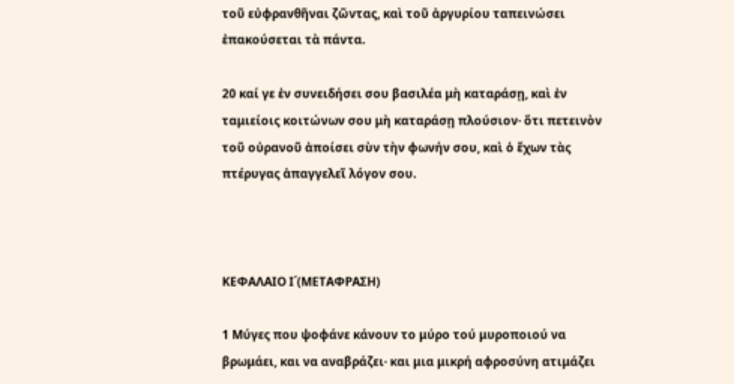τοῦ εὐφρανθῆναι ζῶντας, καὶ τοῦ ἀργυρίου ταπεινώσει ἐπακούσεται τὰ πάντα.

20 καί γε ἐν συνειδήσει σου βασιλέα μὴ καταράσῃ, καὶ ἐν ταμιείοις κοιτώνων σου μὴ καταράσῃ πλούσιον· ὅτι πετεινὸν τοῦ οὐρανοῦ ἀποίσει σὺν τὴν φωνήν σου, καὶ ὁ ἔχων τὰς πτέρυγας ἀπαγγελεῖ λόγον σου.



ΚΕΦΑΛΑΙΟ Ι΄(ΜΕΤΑΦΡΑΣΗ)

1 Μύγες που ψοφάνε κάνουν το μύρο τού μυροποιού να βρωμάει, και να αναβράζει· και μια μικρή αφροσύνη ατιμάζει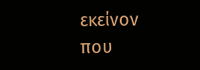εκείνον που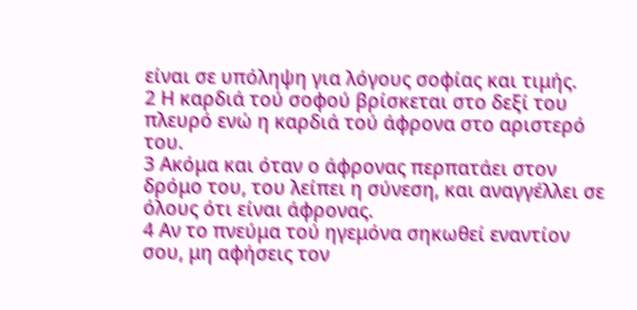είναι σε υπόληψη για λόγους σοφίας και τιμής.
2 Η καρδιά τού σοφού βρίσκεται στο δεξί του πλευρό ενώ η καρδιά τού άφρονα στο αριστερό του.
3 Ακόμα και όταν ο άφρονας περπατάει στον δρόμο του, του λείπει η σύνεση, και αναγγέλλει σε όλους ότι είναι άφρονας.
4 Αν το πνεύμα τού ηγεμόνα σηκωθεί εναντίον σου, μη αφήσεις τον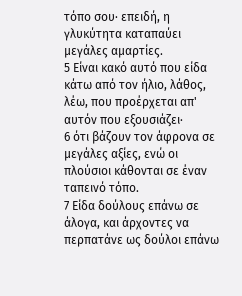τόπο σου· επειδή, η γλυκύτητα καταπαύει μεγάλες αμαρτίες.
5 Είναι κακό αυτό που είδα κάτω από τον ήλιο, λάθος, λέω, που προέρχεται απ' αυτόν που εξουσιάζει·
6 ότι βάζουν τον άφρονα σε μεγάλες αξίες, ενώ οι πλούσιοι κάθονται σε έναν ταπεινό τόπο.
7 Είδα δούλους επάνω σε άλογα, και άρχοντες να περπατάνε ως δούλοι επάνω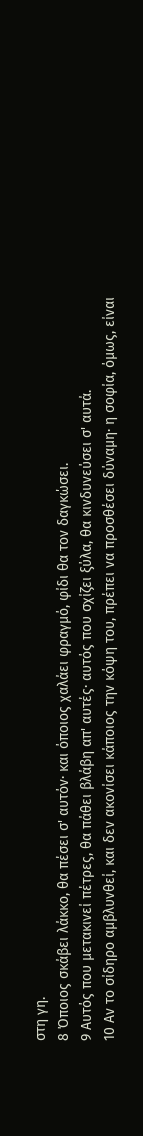στη γη.
8 Όποιος σκάβει λάκκο, θα πέσει σ' αυτόν· και όποιος χαλάει φραγμό, φίδι θα τον δαγκώσει.
9 Αυτός που μετακινεί πέτρες, θα πάθει βλάβη απ' αυτές· αυτός που σχίζει ξύλα, θα κινδυνεύσει σ' αυτά.
10 Αν το σίδηρο αμβλυνθεί, και δεν ακονίσει κάποιος την κόψη του, πρέπει να προσθέσει δύναμη· η σοφία, όμως, είναι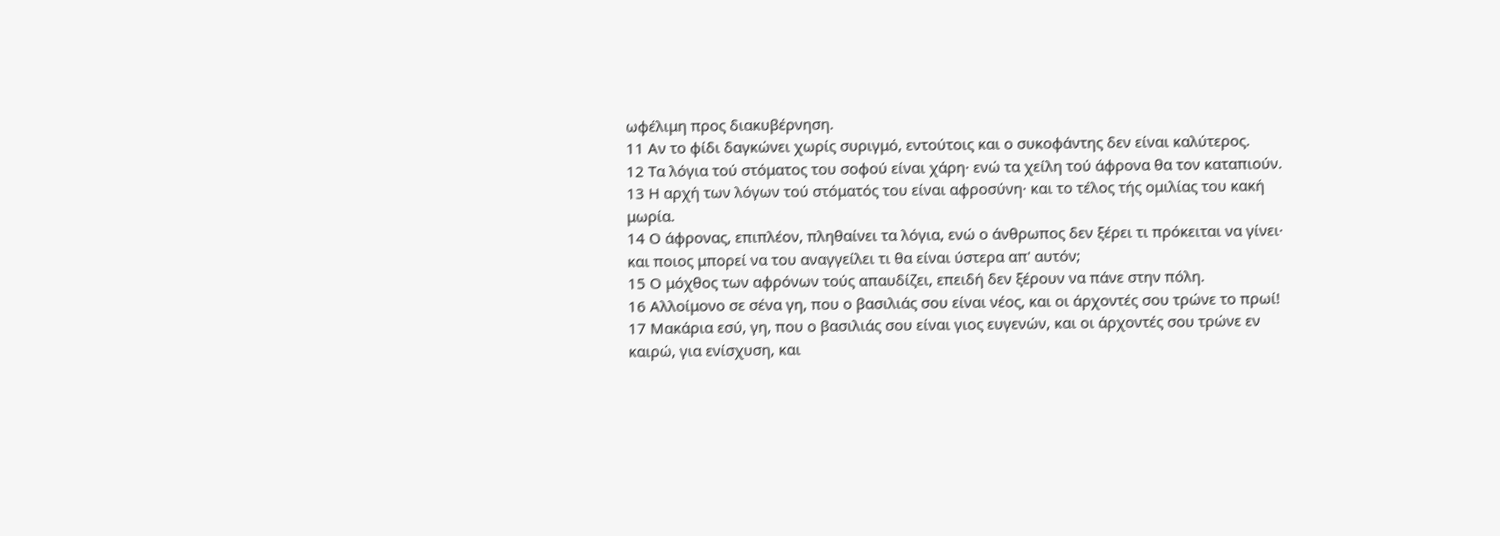ωφέλιμη προς διακυβέρνηση.
11 Αν το φίδι δαγκώνει χωρίς συριγμό, εντούτοις και ο συκοφάντης δεν είναι καλύτερος.
12 Τα λόγια τού στόματος του σοφού είναι χάρη· ενώ τα χείλη τού άφρονα θα τον καταπιούν.
13 Η αρχή των λόγων τού στόματός του είναι αφροσύνη· και το τέλος τής ομιλίας του κακή μωρία.
14 Ο άφρονας, επιπλέον, πληθαίνει τα λόγια, ενώ ο άνθρωπος δεν ξέρει τι πρόκειται να γίνει· και ποιος μπορεί να του αναγγείλει τι θα είναι ύστερα απ' αυτόν;
15 Ο μόχθος των αφρόνων τούς απαυδίζει, επειδή δεν ξέρουν να πάνε στην πόλη.
16 Αλλοίμονο σε σένα γη, που ο βασιλιάς σου είναι νέος, και οι άρχοντές σου τρώνε το πρωί!
17 Μακάρια εσύ, γη, που ο βασιλιάς σου είναι γιος ευγενών, και οι άρχοντές σου τρώνε εν καιρώ, για ενίσχυση, και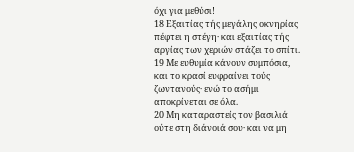όχι για μεθύσι!
18 Εξαιτίας τής μεγάλης οκνηρίας πέφτει η στέγη· και εξαιτίας τής αργίας των χεριών στάζει το σπίτι.
19 Με ευθυμία κάνουν συμπόσια, και το κρασί ευφραίνει τούς ζωντανούς· ενώ το ασήμι αποκρίνεται σε όλα.
20 Μη καταραστείς τον βασιλιά ούτε στη διάνοιά σου· και να μη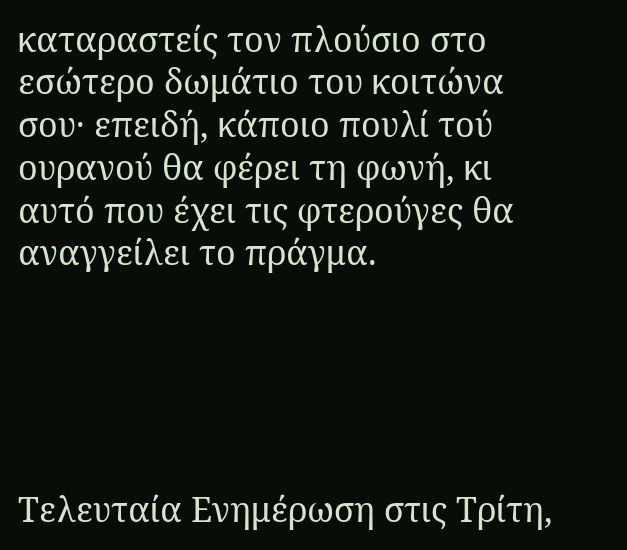καταραστείς τον πλούσιο στο εσώτερο δωμάτιο του κοιτώνα σου· επειδή, κάποιο πουλί τού ουρανού θα φέρει τη φωνή, κι αυτό που έχει τις φτερούγες θα αναγγείλει το πράγμα.





Τελευταία Ενημέρωση στις Τρίτη,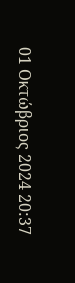01 Οκτώβριος 2024 20:37